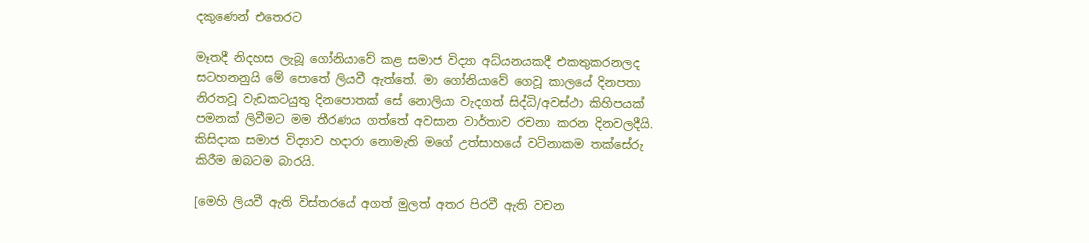දකුණෙන් එතෙරට

මෑතදී නිදහස ලැබූ ගෝනියාවේ කළ සමාජ විද්‍යා අධ්යනයකදී එකතුකරනලද සටහනනුයි මේ පොතේ ලියවී ඇත්තේ. මා ගෝනියාවේ ගෙවූ කාලයේ දිනපතා නිරතවූ වැඩකටයුතු දිනපොතක් සේ නොලියා වැදගත් සිද්ධි/අවස්ථා කිහිපයක් පමනක් ලිවීමට මම තීරණය ගත්තේ අවසාන වාර්තාව රචනා කරන දිනවලදීයි. කිසිදාක සමාජ විද්‍යාව හදාරා නොමැති මගේ උත්සාහයේ වටිනාකම තක්සේරු කිරීම ඔබටම බාරයි.

[මෙහි ලියවී ඇති විස්තරයේ අගත් මුලත් අතර පිරවී ඇති වචන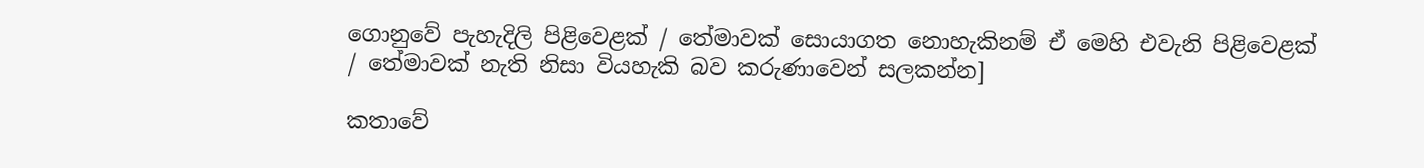ගොනුවේ පැහැදිලි පිළිවෙළක් / තේමාවක් සොයාගත නොහැකිනම් ඒ මෙහි එවැනි පිළිවෙළක් / තේමාවක් නැති නිසා වියහැකි බව කරුණාවෙන් සලකන්න]

කතාවේ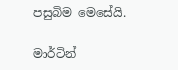පසුබිම මෙසේයි.

මාර්ටින්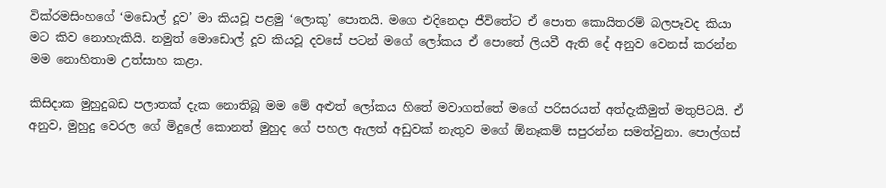වික්රමසිංහගේ ‘මඩොල් දූව’ මා කියවූ පළමු ‘ලොකු’ පොතයි. මගෙ එදිනෙදා ජීවිතේට ඒ පොත කොයිතරම් බලපෑවද කියා මට කිව නොහැකියි. නමුත් මොඩොල් දූව කියවූ දවසේ පටන් මගේ ලෝකය ඒ පොතේ ලියවී ඇති දේ අනුව වෙනස් කරන්න මම නොහිතාම උත්සාහ කළා.

කිසිදාක මුහුදුබඩ පලාතක් දැක නොතිබූ මම මේ අළුත් ලෝකය හිතේ මවාගත්තේ මගේ පරිසරයත් අත්දැකීමුත් මතුපිටයි. ඒ අනුව, මුහුදු වෙරල ගේ මිදුලේ කොනත් මුහුද ගේ පහල ඇලත් අඩුවක් නැතුව මගේ ඕනෑකම් සපුරන්න සමත්වුනා. පොල්ගස්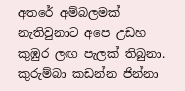අතරේ අම්බලමක් නැතිවුනාට අපෙ උඩහ කුඹුර ලඟ පැලක් තිබුනා. කුරුම්බා කඩන්න ජින්නා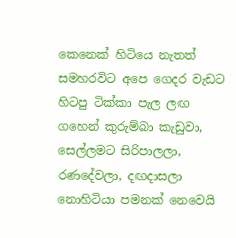කෙනෙක් හිටියෙ නැතත් සමහරවිට අපෙ ගෙදර වැඩට හිටපු ටික්කා පැල ලඟ ගහෙන් කුරුම්බා කැඩුවා, සෙල්ලමට සිරිපාලලා, රණදේවලා, දඟදාසලා නොහිටියා පමනක් නෙවෙයි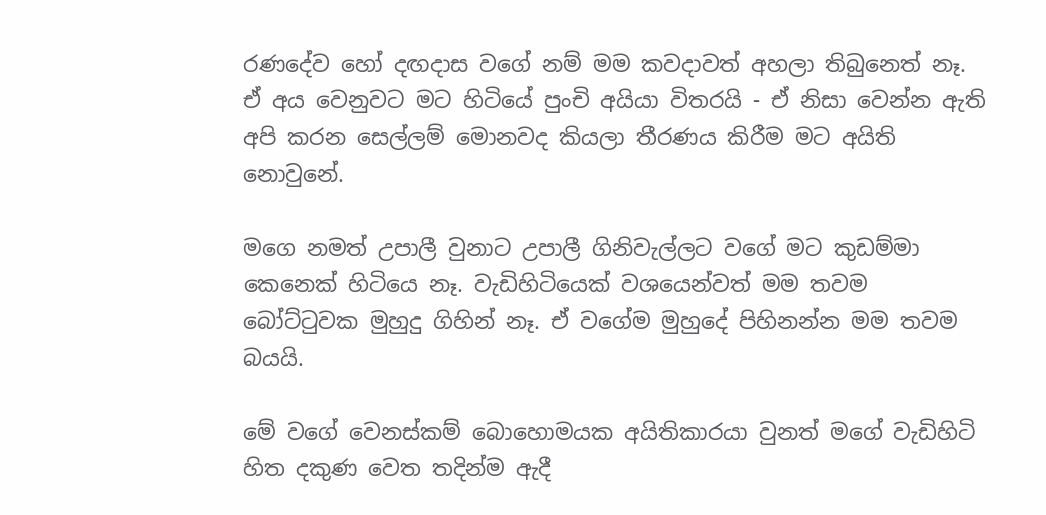රණදේව හෝ දඟදාස වගේ නම් මම කවදාවත් අහලා තිබුනෙත් නෑ. ඒ අය වෙනුවට මට හිටියේ පුංචි අයියා විතරයි - ඒ නිසා වෙන්න ඇති අපි කරන සෙල්ලම් මොනවද කියලා තීරණය කිරීම මට අයිති නොවුනේ.

මගෙ නමත් උපාලී වුනාට උපාලී ගිනිවැල්ලට වගේ මට කුඩම්මා කෙනෙක් හිටියෙ නෑ. වැඩිහිටියෙක් වශයෙන්වත් මම තවම බෝට්ටුවක මුහුදු ගිහින් නෑ. ඒ වගේම මුහුදේ පිහිනන්න මම තවම බයයි.

මේ වගේ වෙනස්කම් බොහොමයක අයිතිකාරයා වුනත් මගේ වැඩිහිටි හිත දකුණ වෙත තදින්ම ඇදී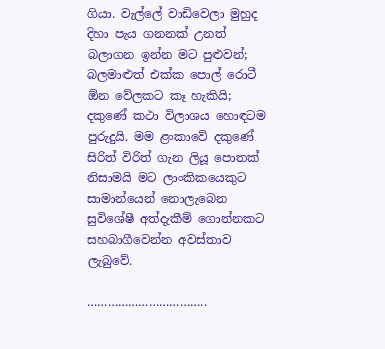ගියා. වැල්ලේ වාඩිවෙලා මුහුද දිහා පැය ගනනක් උනත් බලාගන ඉන්න මට පුළුවන්; බලමාළුත් එක්ක පොල් රොටී ඕන වේලකට කෑ හැකියි; දකුණේ කථා විලාශය හොඳටම පුරුදුයි. මම ළංකාවේ දකුණේ සිරිත් විරිත් ගැන ලියූ පොතක් නිසාමයි මට ලාංකිකයෙකුට සාමාන්යෙන් නොලැබෙන සුවිශේෂී අත්දැකීම් ගොන්නකට සහබාගීවෙන්න අවස්තාව ලැබුවේ.

……………………………..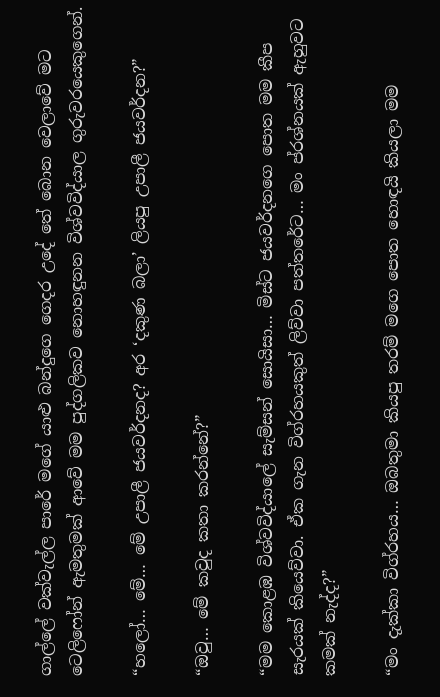ගාල්ලේ වක්වැල්ල පාරේ මගේ යාළු බන්දුගෙ ගෙදර උදේ තේ බොන වෙලාවේ මට ටෙලිෆෝන් ඇමතුමක් ආවේ මම පුද්ගලිකව නොහඳුනන විශ්වවිද්යාල ගුරුවරයෙකුගෙන්.

“හලෝ… මේ… මේ උපාලී ජයවර්දනද? අර ‘දකුණ බලා’ ලියපු උපාලී ජයවර්දන?”

“ඔවු… මේ කවුද කතා කරන්නේ?”

“මම කොළඹ විශ්වවිද්යාලේ සැම්සන් සොයිසා… මිස්ට ජයවර්දනගෙ පොත මම කීප සැරයක් කියෙව්වා. ඒක ගැන විග්රහයකුත් ලිව්වා පත්තරේට… මං ප්රශ්නයක් ඇහුවට කමක් නැද්ද?”

“මං දැක්කා විග්රහය… ඔබතුමා කියපු තරම් මගෙ පොත හොඳයි කියලා මම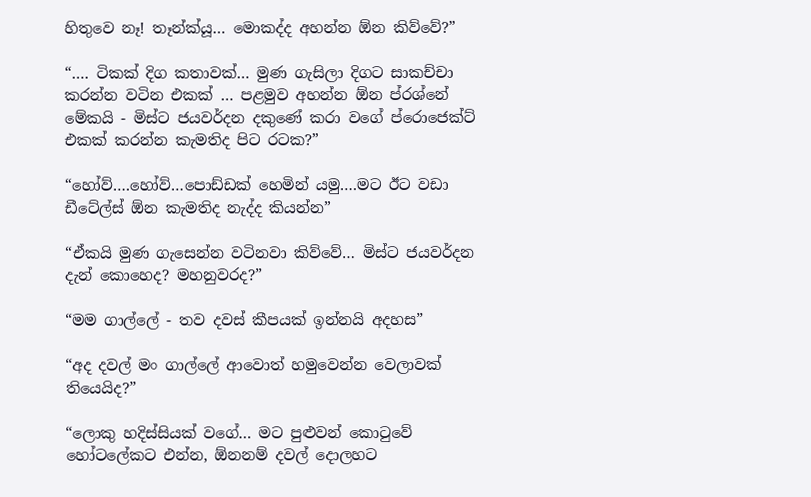හිතුවෙ නෑ! තෑන්ක්යූ… මොකද්ද අහන්න ඕන කිව්වේ?”

“…. ටිකක් දිග කතාවක්… මුණ ගැසිලා දිගට සාකච්චා කරන්න වටින එකක් … පළමුව අහන්න ඕන ප්රශ්නේ මේකයි - මිස්ට ජයවර්දන දකුණේ කරා වගේ ප්රොජෙක්ට් එකක් කරන්න කැමතිද පිට රටක?”

“හෝව්….හෝව්…පොඩ්ඩක් හෙමින් යමු….මට ඊට වඩා ඩීටේල්ස් ඕන කැමතිද නැද්ද කියන්න”

“ඒකයි මුණ ගැසෙන්න වටිනවා කිව්වේ… මිස්ට ජයවර්දන දැන් කොහෙද? මහනුවරද?”

“මම ගාල්ලේ - තව දවස් කීපයක් ඉන්නයි අදහස”

“අද දවල් මං ගාල්ලේ ආවොත් හමුවෙන්න වෙලාවක් තියෙයිද?”

“ලොකු හදිස්සියක් වගේ… මට පුළුවන් කොටුවේ හෝටලේකට එන්න, ඕනනම් දවල් දොලහට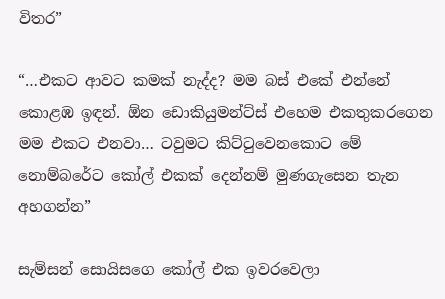විතර”

“…එකට ආවට කමක් නැද්ද? මම බස් එකේ එන්නේ කොළඹ ඉඳන්. ඕන ඩොකියුමන්ට්ස් එහෙම එකතුකරගෙන මම එකට එනවා… ටවුමට කිට්ටුවෙනකොට මේ නොම්බරේට කෝල් එකක් දෙන්නම් මුණගැසෙන තැන අහගන්න”

සැම්සන් සොයිසගෙ කෝල් එක ඉවරවෙලා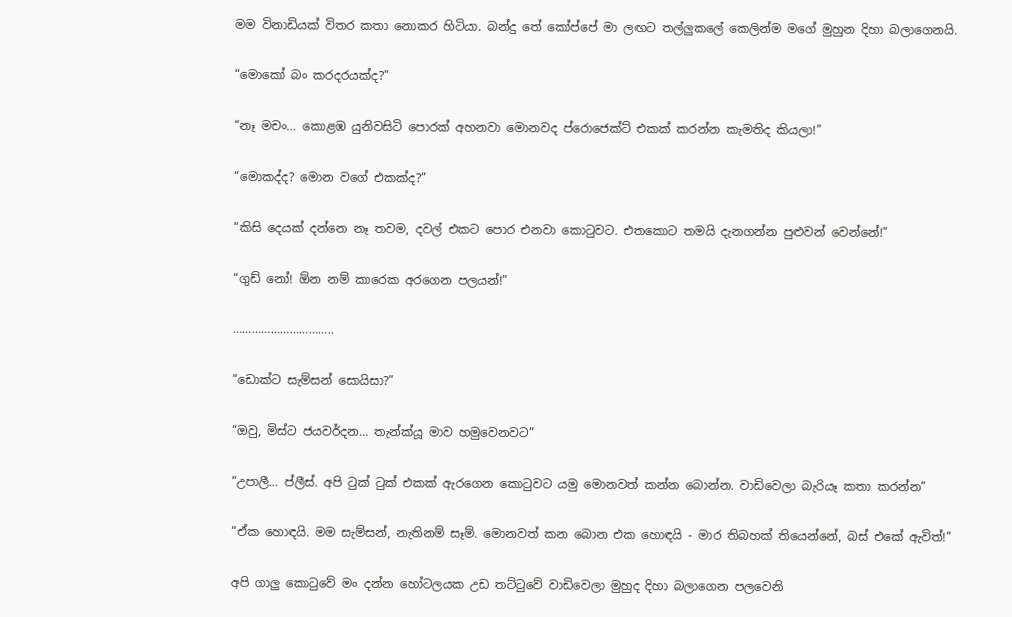මම විනාඩියක් විතර කතා නොකර හිටියා. බන්දු තේ කෝප්පේ මා ලඟට තල්ලුකලේ කෙලින්ම මගේ මුහුන දිහා බලාගෙනයි.

“මොකෝ බං කරදරයක්ද?”

“නෑ මචං… කොළඹ යුනිවසිටි පොරක් අහනවා මොනවද ප්රොජෙක්ට් එකක් කරන්න කැමතිද කියලා!”

“මොකද්ද? මොන වගේ එකක්ද?”

“කිසි දෙයක් දන්නෙ නෑ තවම, දවල් එකට පොර එනවා කොටුවට. එතකොට තමයි දැනගන්න පුළුවන් වෙන්නේ!”

“ගුඩ් නෝ! ඕන නම් කාරෙක අරගෙන පලයන්!”

…………………………..

“ඩොක්ට සැම්සන් සොයිසා?”

“ඔවු, මිස්ට ජයවර්දන… තැන්ක්යූ මාව හමුවෙනවට”

“උපාලී… ප්ලීස්. අපි ටුක් ටුක් එකක් ඇරගෙන කොටුවට යමු මොනවත් කන්න බොන්න. වාඩිවෙලා බැරියෑ කතා කරන්න”

“ඒක හොඳයි. මම සැම්සන්, නැතිනම් සෑම්. මොනවත් කන බොන එක හොඳයි - මාර තිබහක් තියෙන්නේ, බස් එකේ ඇවිත්!”

අපි ගාලු කොටුවේ මං දන්න හෝටලයක උඩ තට්ටුවේ වාඩිවෙලා මුහුද දිහා බලාගෙන පලවෙනි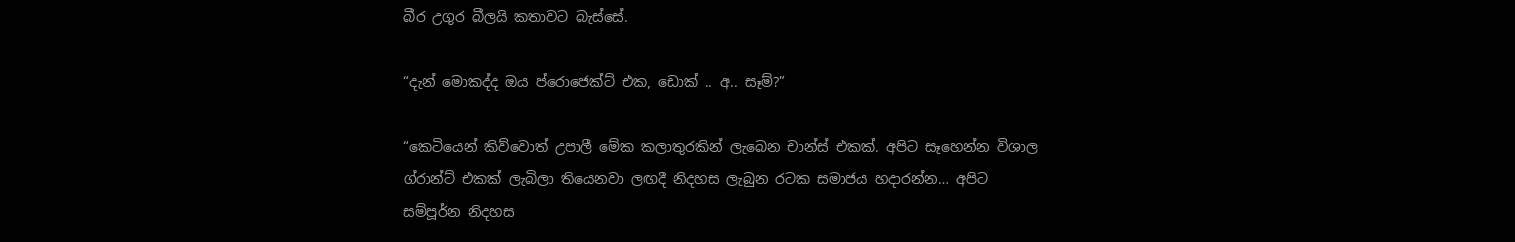බීර උගුර බීලයි කතාවට බැස්සේ.

“දැන් මොකද්ද ඔය ප්රොජෙක්ට් එක, ඩොක් .. අ.. සෑම්?”

“කෙටියෙන් කිව්වොත් උපාලී මේක කලාතුරකින් ලැබෙන චාන්ස් එකක්. අපිට සෑහෙන්න විශාල ග්රාන්ට් එකක් ලැබිලා තියෙනවා ලඟදී නිදහස ලැබුන රටක සමාජය හදාරන්න… අපිට සම්පූර්න නිදහස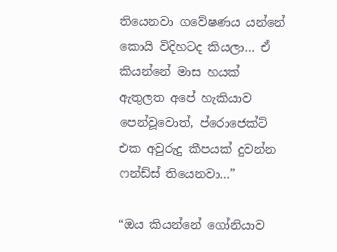තියෙනවා ගවේෂණය යන්නේ කොයි විදිහටද කියලා… ඒ කියන්නේ මාස හයක් ඇතුලත අපේ හැකියාව පෙන්වූවොත්, ප්රොජෙක්ට් එක අවුරුදු කීපයක් දුවන්න ෆන්ඩ්ස් තියෙනවා…”

“ඔය කියන්නේ ගෝනියාව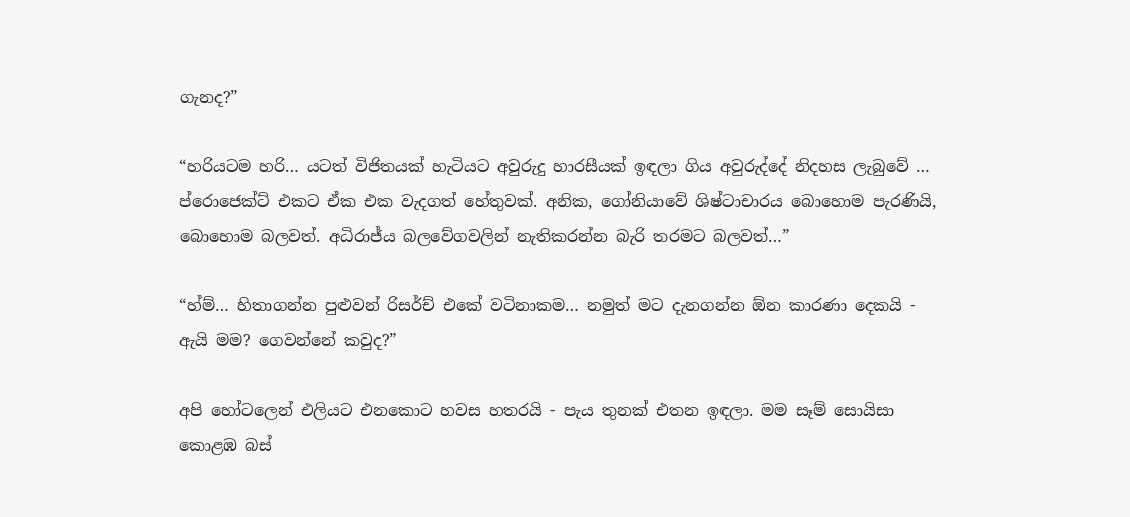ගැනද?”

“හරියටම හරි… යටත් විජිතයක් හැටියට අවුරුදු හාරසීයක් ඉඳලා ගිය අවුරුද්දේ නිදහස ලැබුවේ … ප්රොජෙක්ට් එකට ඒක එක වැදගත් හේතුවක්. අනික, ගෝනියාවේ ශිෂ්ටාචාරය බොහොම පැරණියි, බොහොම බලවත්. අධිරාජ්ය බලවේගවලින් නැතිකරන්න බැරි තරමට බලවත්…”

“හ්ම්… හිතාගන්න පුළුවන් රිසර්ච් එකේ වටිනාකම… නමුත් මට දැනගන්න ඕන කාරණා දෙකයි - ඇයි මම? ගෙවන්නේ කවුද?”

අපි හෝටලෙන් එලියට එනකොට හවස හතරයි - පැය තුනක් එතන ඉඳලා. මම සෑම් සොයිසා කොළඹ බස්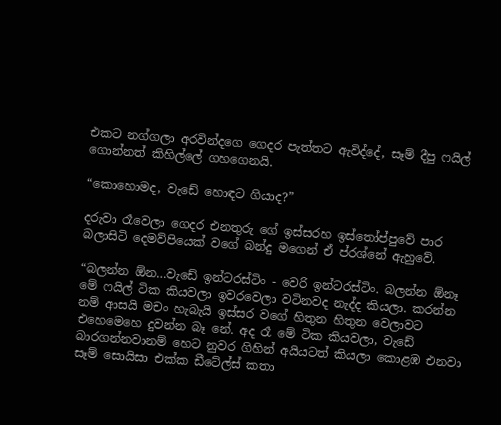එකට නග්ගලා අරවින්දගෙ ගෙදර පැත්තට ඇවිද්දේ, සෑම් දීපු ෆයිල් ගොන්නත් කිහිල්ලේ ගහගෙනයි.

“කොහොමද, වැඩේ හොඳට ගියාද?”

දරුවා රෑවෙලා ගෙදර එනතුරු ගේ ඉස්සරහ ඉස්තෝප්පුවේ පාර බලාසිටි දෙමව්පියෙක් වගේ බන්දු මගෙන් ඒ ප්රශ්නේ ඇහුවේ.

“බලන්න ඕන…වැඩේ ඉන්ටරස්ටිං - වෙරි ඉන්ටරස්ටිං. බලන්න ඕනෑ මේ ෆයිල් ටික කියවලා ඉවරවෙලා වටිනවද නැද්ද කියලා. කරන්න නම් ආසයි මචං හැබැයි ඉස්සර වගේ හිතුන හිතුන වෙලාවට එහෙමෙහෙ දුවන්න බෑ නේ. අද රෑ මේ ටික කියවලා, වැඩේ බාරගන්නවානම් හෙට නුවර ගිහින් අයියටත් කියලා කොළඹ එනවා සෑම් සොයිසා එක්ක ඩීටේල්ස් කතා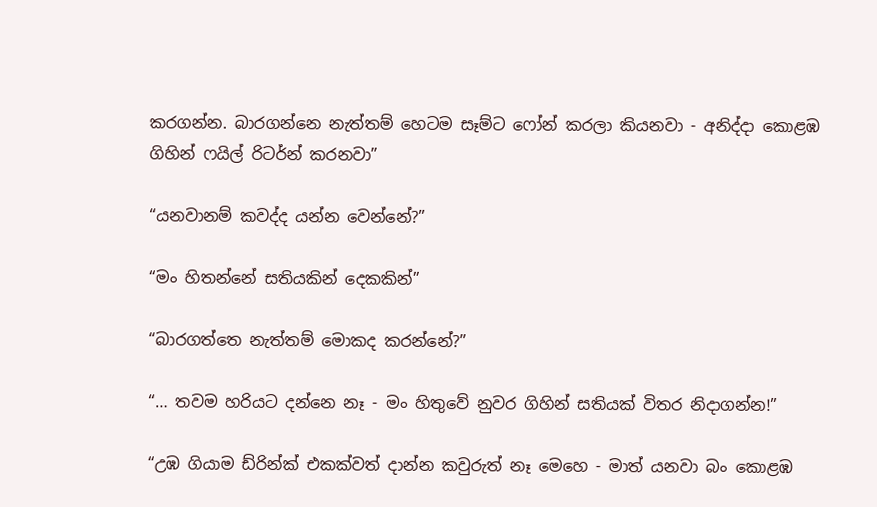කරගන්න. බාරගන්නෙ නැත්තම් හෙටම සෑම්ට ෆෝන් කරලා කියනවා - අනිද්දා කොළඹ ගිහින් ෆයිල් රිටර්න් කරනවා”

“යනවානම් කවද්ද යන්න වෙන්නේ?”

“මං හිතන්නේ සතියකින් දෙකකින්”

“බාරගත්තෙ නැත්තම් මොකද කරන්නේ?”

“… තවම හරියට දන්නෙ නෑ - මං හිතුවේ නුවර ගිහින් සතියක් විතර නිදාගන්න!”

“උඹ ගියාම ඩ්රින්ක් එකක්වත් දාන්න කවුරුත් නෑ මෙහෙ - මාත් යනවා බං කොළඹ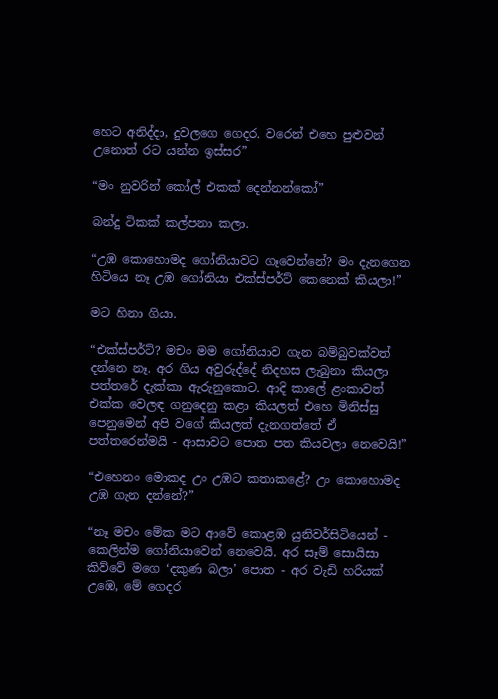හෙට අනිද්දා, දුවලගෙ ගෙදර. වරෙන් එහෙ පුළුවන් උනොත් රට යන්න ඉස්සර”

“මං නුවරින් කෝල් එකක් දෙන්නන්කෝ”

බන්දු ටිකක් කල්පනා කලා.

“උඹ කොහොමද ගෝනියාවට ගෑවෙන්නේ? මං දැනගෙන හිටියෙ නෑ උඹ ගෝනියා එක්ස්පර්ට් කෙනෙක් කියලා!”

මට හිනා ගියා.

“එක්ස්පර්ට්? මචං මම ගෝනියාව ගැන බම්බුවක්වත් දන්නෙ නෑ. අර ගිය අවුරුද්දේ නිදහස ලැබුනා කියලා පත්තරේ දැක්කා ඇරුනුකොට. ආදි කාලේ ළංකාවත් එක්ක වෙලඳ ගනුදෙනු කළා කියලත් එහෙ මිනිස්සු පෙනුමෙන් අපි වගේ කියලත් දැනගත්තේ ඒ පත්තරෙන්මයි - ආසාවට පොත පත කියවලා නෙවෙයි!”

“එහෙනං මොකද උං උඹට කතාකළේ? උං කොහොමද උඹ ගැන දන්නේ?”

“නෑ මචං මේක මට ආවේ කොළඹ යුනිවර්සිටියෙන් - කෙලින්ම ගෝනියාවෙන් නෙවෙයි. අර සෑම් සොයිසා කිව්වේ මගෙ ‘දකුණ බලා’ පොත - අර වැඩි හරියක් උඹෙ, මේ ගෙදර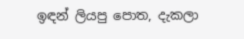ඉඳන් ලියපු පොත, දැකලා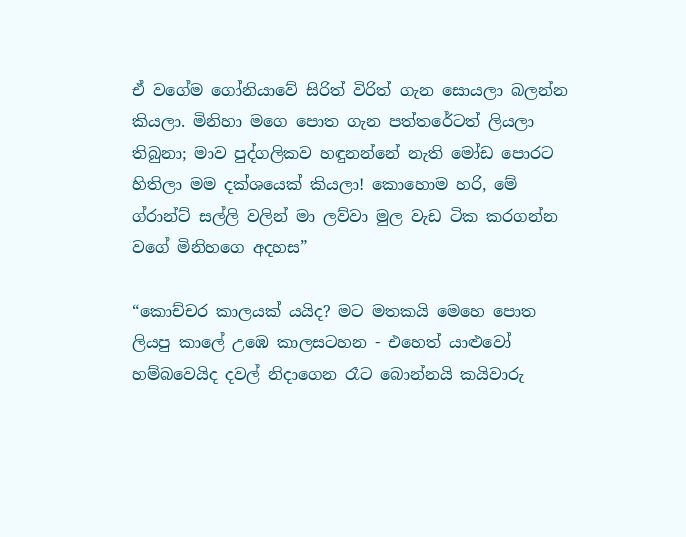ඒ වගේම ගෝනියාවේ සිරිත් විරිත් ගැන සොයලා බලන්න කියලා. මිනිහා මගෙ පොත ගැන පත්තරේටත් ලියලා තිබුනා; මාව පුද්ගලිකව හඳුනන්නේ නැති මෝඩ පොරට හිතිලා මම දක්ශයෙක් කියලා! කොහොම හරි, මේ ග්රාන්ට් සල්ලි වලින් මා ලව්වා මුල වැඩ ටික කරගන්න වගේ මිනිහගෙ අදහස”

“කොච්චර කාලයක් යයිද? මට මතකයි මෙහෙ පොත ලියපු කාලේ උඹෙ කාලසටහන - එහෙත් යාළුවෝ හම්බවෙයිද දවල් නිදාගෙන රෑට බොන්නයි කයිවාරු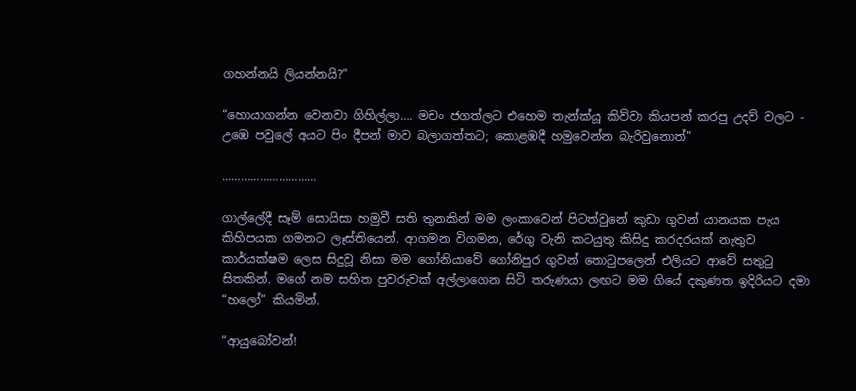ගහන්නයි ලියන්නයි?”

“හොයාගන්න වෙනවා ගිහිල්ලා…. මචං ජගත්ලට එහෙම තැන්ක්යූ කිව්වා කියපන් කරපු උදව් වලට - උඹෙ පවුලේ අයට පිං දීපන් මාව බලාගත්තට; කොළඹදී හමුවෙන්න බැරිවුනොත්”

…………………………

ගාල්ලේදී සෑම් සොයිසා හමුවී සති තුනකින් මම ලංකාවෙන් පිටත්වුනේ කුඩා ගුවන් යානයක පැය කිහිපයක ගමනට ලෑස්තියෙන්. ආගමන විගමන, රේගු වැනි කටයුතු කිසිදු කරදරයක් නැතුව කාර්යක්ෂම ලෙස සිදුවූ නිසා මම ගෝනියාවේ ගෝනිපුර ගුවන් තොටුපලෙන් එලියට ආවේ සතුටු සිතකින්. මගේ නම සහිත පුවරුවක් අල්ලාගෙන සිටි තරුණයා ලඟට මම ගියේ දකුණත ඉදිරියට දමා “හලෝ” කියමින්.

“ආයුබෝවන්!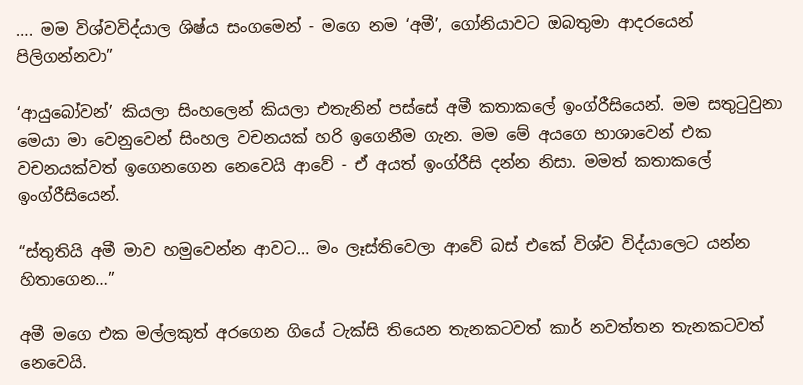…. මම විශ්වවිද්යාල ශිෂ්ය සංගමෙන් - මගෙ නම ‘අමී’, ගෝනියාවට ඔබතුමා ආදරයෙන් පිලිගන්නවා”

‘ආයුබෝවන්’ කියලා සිංහලෙන් කියලා එතැනින් පස්සේ අමී කතාකලේ ඉංග්රීසියෙන්. මම සතුටුවුනා මෙයා මා වෙනුවෙන් සිංහල වචනයක් හරි ඉගෙනීම ගැන. මම මේ අයගෙ භාශාවෙන් එක වචනයක්වත් ඉගෙනගෙන නෙවෙයි ආවේ - ඒ අයත් ඉංග්රීසි දන්න නිසා. මමත් කතාකලේ ඉංග්රීසියෙන්.

“ස්තුතියි අමී මාව හමුවෙන්න ආවට… මං ලෑස්තිවෙලා ආවේ බස් එකේ විශ්ව විද්යාලෙට යන්න හිතාගෙන…”

අමී මගෙ එක මල්ලකුත් අරගෙන ගියේ ටැක්සි තියෙන තැනකටවත් කාර් නවත්තන තැනකටවත් නෙවෙයි.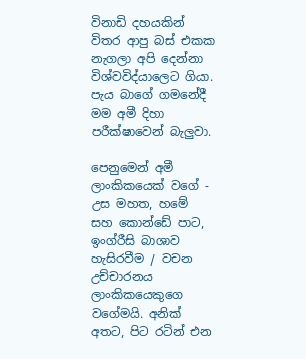විනාඩි දහයකින් විතර ආපු බස් එකක නැගලා අපි දෙන්නා විශ්වවිද්යාලෙට ගියා. පැය බාගේ ගමනේදී මම අමී දිහා පරීක්ෂාවෙන් බැලුවා.

පෙනුමෙන් අමී ලාංකිකයෙක් වගේ - උස මහත, හමේ සහ කොන්ඩේ පාට, ඉංග්රීසි බාශාව හැසිරවීම / වචන උච්චාරනය ලාංකිකයෙකුගෙ වගේමයි. අනික් අතට, පිට රටින් එන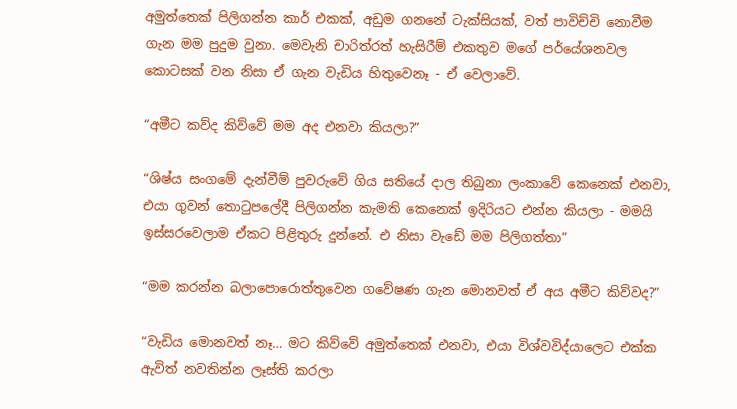අමුත්තෙක් පිලිගන්න කාර් එකක්, අඩුම ගනනේ ටැක්සියක්, වත් පාවිච්චි නොවීම ගැන මම පුදුම වුනා. මෙවැනි චාරිත්රත් හැසිරීම් එකතුව මගේ පර්යේශනවල කොටසක් වන නිසා ඒ ගැන වැඩිය හිතුවෙනෑ - ඒ වෙලාවේ.

“අමීට කව්ද කිව්වේ මම අද එනවා කියලා?”

“ශිෂ්ය සංගමේ දැන්වීම් පුවරුවේ ගිය සතියේ දාල තිබුනා ලංකාවේ කෙනෙක් එනවා, එයා ගුවන් තොටුපලේදී පිලිගන්න කැමති කෙනෙක් ඉදිරියට එන්න කියලා - මමයි ඉස්සරවෙලාම ඒකට පිළිතුරු දුන්නේ. එ නිසා වැඩේ මම පිලිගත්තා”

“මම කරන්න බලාපොරොත්තුවෙන ගවේෂණ ගැන මොනවත් ඒ අය අමීට කිව්වද?”

“වැඩිය මොනවත් නෑ… මට කිව්වේ අමුත්තෙක් එනවා, එයා විශ්වවිද්යාලෙට එක්ක ඇවිත් නවතින්න ලෑස්ති කරලා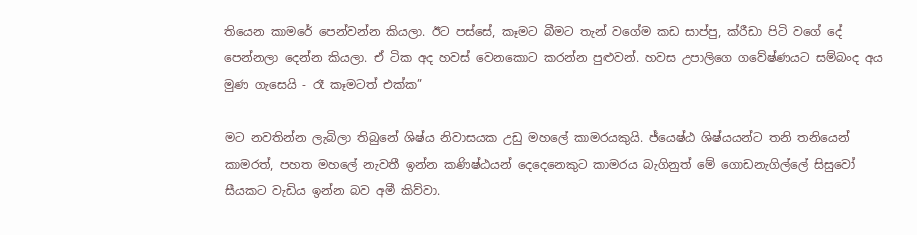තියෙන කාමරේ පෙන්වන්න කියලා. ඊට පස්සේ, කෑමට බීමට තැන් වගේම කඩ සාප්පු, ක්රීඩා පිටි වගේ දේ පෙන්නලා දෙන්න කියලා. ඒ ටික අද හවස් වෙනකොට කරන්න පුළුවන්. හවස උපාලිගෙ ගවේෂ්ණයට සම්බංද අය මුණ ගැසෙයි - රෑ කෑමටත් එක්ක”

මට නවතින්න ලැබිලා තිබුනේ ශිෂ්ය නිවාසයක උඩු මහලේ කාමරයකුයි. ජ්යෙෂ්ඨ ශිෂ්යයන්ට තනි තනියෙන් කාමරත්, පහත මහලේ නැවතී ඉන්න කණිෂ්ඨයන් දෙදෙනෙකුට කාමරය බැගිනුත් මේ ගොඩනැගිල්ලේ සිසුවෝ සීයකට වැඩිය ඉන්න බව අමී කිව්වා.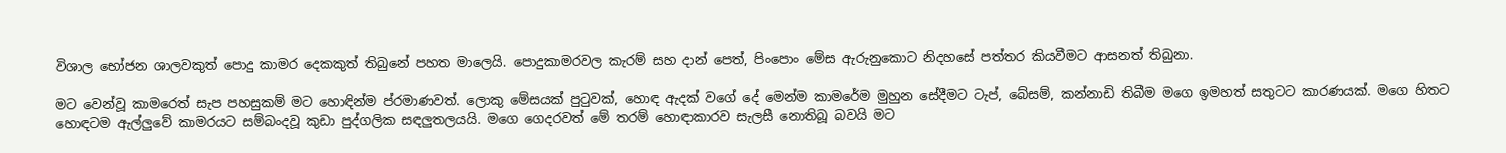විශාල භෝජන ශාලවකුත් පොදු කාමර දෙකකුත් තිබුනේ පහත මාලෙයි. පොදුකාමරවල කැරම් සහ දාන් පෙත්, පිංපොං මේස ඇරුනුකොට නිදහසේ පත්තර කියවීමට ආසනත් තිබුනා.

මට වෙන්වූ කාමරෙත් සැප පහසුකම් මට හොඳින්ම ප්රමාණවත්. ලොකු මේසයක් පුටුවක්, හොඳ ඇදක් වගේ දේ මෙන්ම කාමරේම මුහුන සේදීමට ටැප්, බේසම්, කන්නාඩි තිබීම මගෙ ඉමහත් සතුටට කාරණයක්. මගෙ හිතට හොඳටම ඇල්ලුවේ කාමරයට සම්බංදවූ කුඩා පුද්ගලික සඳලුතලයයි. මගෙ ගෙදරවත් මේ තරම් හොඳාකාරව සැලසී නොතිබූ බවයි මට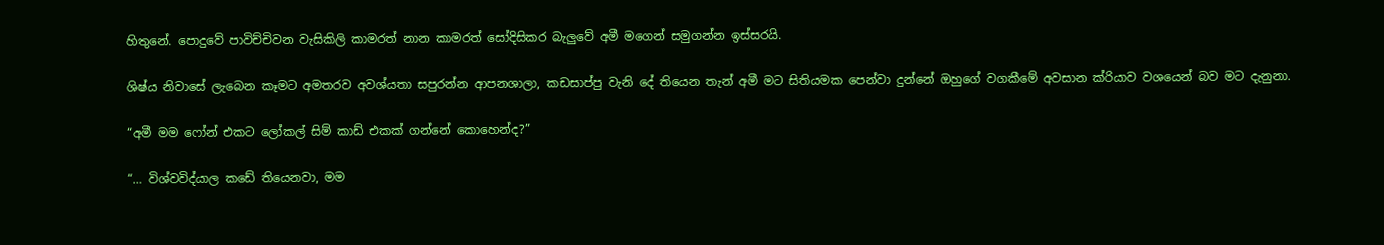හිතුනේ. පොදුවේ පාවිච්චිවන වැසිකිලි කාමරත් නාන කාමරත් සෝදිසිකර බැලුවේ අමී මගෙන් සමුගන්න ඉස්සරයි.

ශිෂ්ය නිවාසේ ලැබෙන කෑමට අමතරව අවශ්යතා සපුරන්න ආපනශාලා, කඩසාප්පු වැනි දේ තියෙන තැන් අමී මට සිතියමක පෙන්වා දුන්නේ ඔහුගේ වගකීමේ අවසාන ක්රියාව වශයෙන් බව මට දැනුනා.

“අමී මම ෆෝන් එකට ලෝකල් සිම් කාඩ් එකක් ගන්නේ කොහෙන්ද?”

“… විශ්වවිද්යාල කඩේ තියෙනවා, මම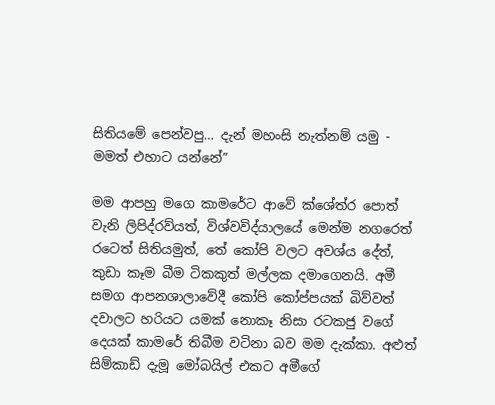සිතියමේ පෙන්වපු… දැන් මහංසි නැත්නම් යමු - මමත් එහාට යන්නේ”

මම ආපහු මගෙ කාමරේට ආවේ ක්ශේත්ර පොත් වැනි ලිපිද්රව්යත්, විශ්වවිද්යාලයේ මෙන්ම නගරෙත් රටෙත් සිතියමුත්, තේ කෝපි වලට අවශ්ය දේත්, කුඩා කෑම බීම ටිකකුත් මල්ලක දමාගෙනයි. අමී සමග ආපනශාලාවේදී කෝපි කෝප්පයක් බිව්වත් දවාලට හරියට යමක් නොකෑ නිසා රටකජු වගේ දෙයක් කාමරේ තිබීම වටිනා බව මම දැක්කා. අළුත් සිම්කාඩ් දැමූ මෝබයිල් එකට අමීගේ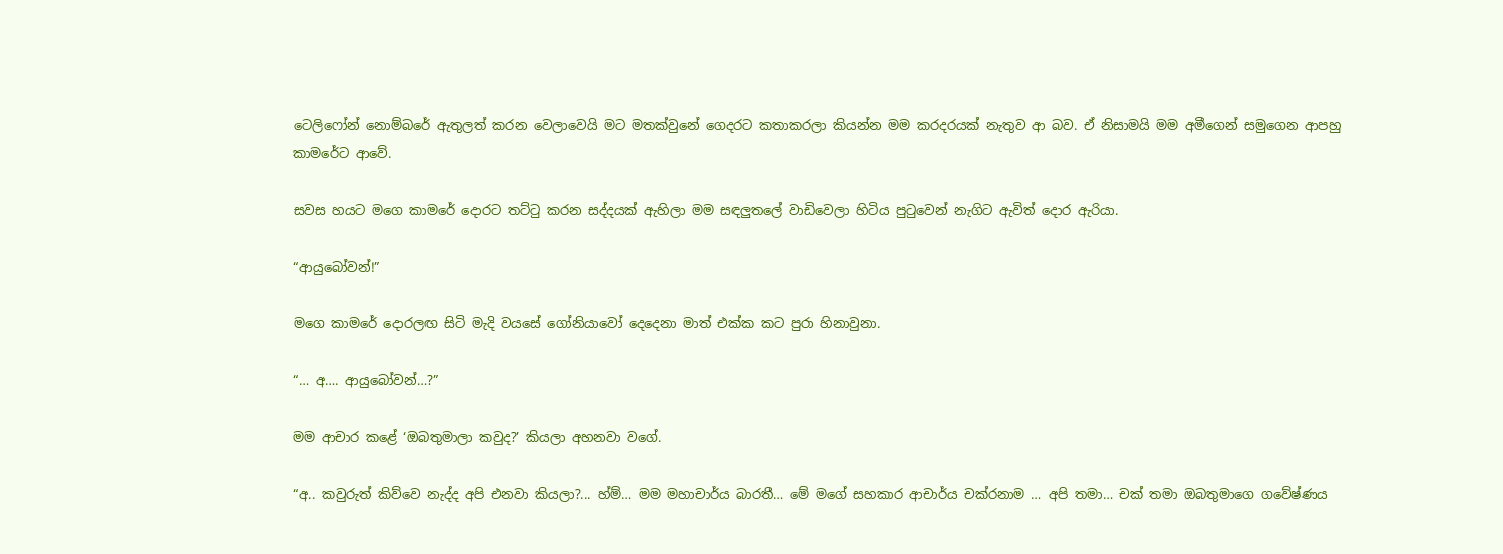ටෙලිෆෝන් නොම්බරේ ඇතුලත් කරන වෙලාවෙයි මට මතක්වුනේ ගෙදරට කතාකරලා කියන්න මම කරදරයක් නැතුව ආ බව. ඒ නිසාමයි මම අමීගෙන් සමුගෙන ආපහු කාමරේට ආවේ.

සවස හයට මගෙ කාමරේ දොරට තට්ටු කරන සද්දයක් ඇහිලා මම සඳලුතලේ වාඩිවෙලා හිටිය පුටුවෙන් නැගිට ඇවිත් දොර ඇරියා.

“ආයුබෝවන්!”

මගෙ කාමරේ දොරලඟ සිටි මැදි වයසේ ගෝනියාවෝ දෙදෙනා මාත් එක්ක කට පුරා හිනාවුනා.

“… අ…. ආයුබෝවන්…?”

මම ආචාර කළේ ‘ඔබතුමාලා කවුද?’ කියලා අහනවා වගේ.

“අ.. කවුරුත් කිව්වෙ නැද්ද අපි එනවා කියලා?... හ්ම්… මම මහාචාර්ය බාරතී… මේ මගේ සහකාර ආචාර්ය චක්රනාම … අපි තමා… චක් තමා ඔබතුමාගෙ ගවේෂ්ණය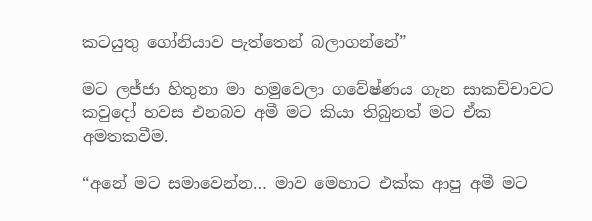කටයුතු ගෝනියාව පැත්තෙන් බලාගන්නේ”

මට ලජ්ජා හිතුනා මා හමුවෙලා ගවේෂ්ණය ගැන සාකච්චාවට කවුදෝ හවස එනබව අමී මට කියා තිබුනත් මට ඒක අමතකවීම.

“අනේ මට සමාවෙන්න… මාව මෙහාට එක්ක ආපු අමී මට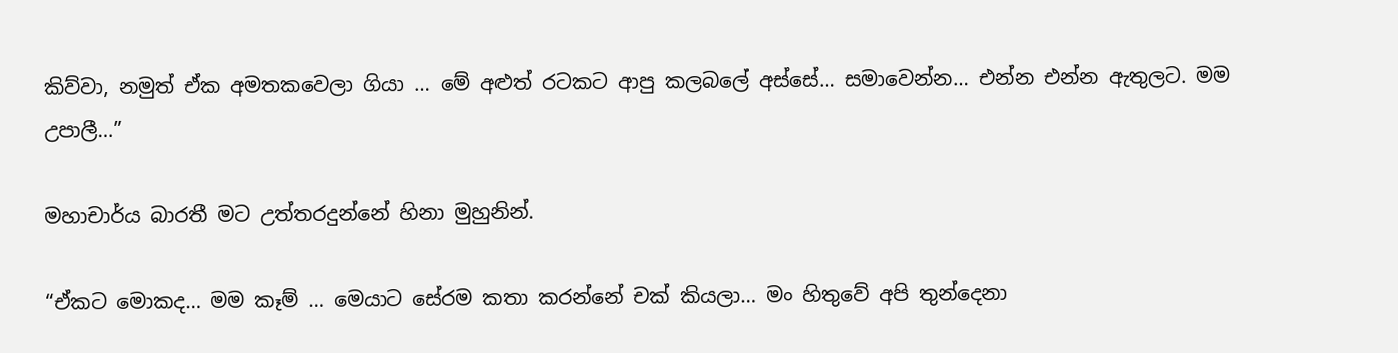කිව්වා, නමුත් ඒක අමතකවෙලා ගියා … මේ අළුත් රටකට ආපු කලබලේ අස්සේ… සමාවෙන්න… එන්න එන්න ඇතුලට. මම උපාලී…”

මහාචාර්ය බාරතී මට උත්තරදුන්නේ හිනා මුහුනින්.

“ඒකට මොකද… මම කෑම් … මෙයාට සේරම කතා කරන්නේ චක් කියලා… මං හිතුවේ අපි තුන්දෙනා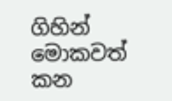ගිහින් මොකවත් කන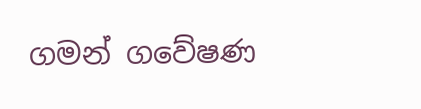ගමන් ගවේෂණ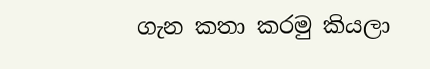ගැන කතා කරමු කියලා